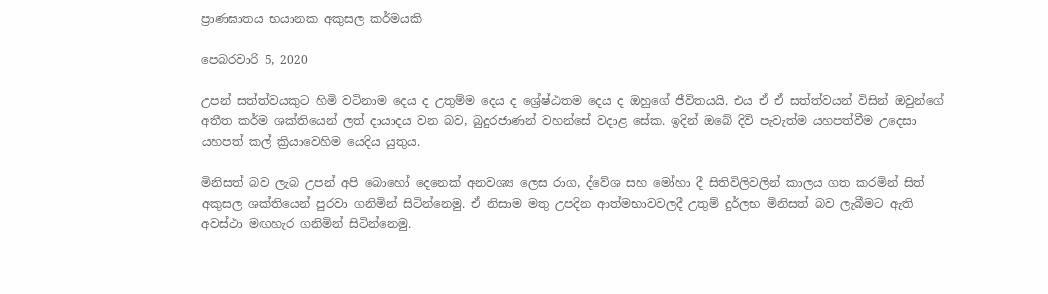ප්‍රාණඝාතය භයානක අකුසල කර්මයකි

පෙබරවාරි 5, 2020

උපන් සත්ත්වයකුට හිමි වටිනාම දෙය ද උතුම්ම දෙය ද ශ්‍රේෂ්ඨතම දෙය ද ඔහුගේ ජීවිතයයි. එය ඒ ඒ සත්ත්වයන් විසින් ඔවුන්ගේ අතීත කර්ම ශක්තියෙන් ලත් දායාදය වන බව, බුදුරජාණන් වහන්සේ වදාළ සේක. ඉදින් ඔබේ දිවි පැවැත්ම යහපත්වීම උදෙසා යහපත් කල් ක්‍රියාවෙහිම යෙදිය යුතුය.

මිනිසත් බව ලැබ උපන් අපි බොහෝ දෙනෙක් අනවශ්‍ය ලෙස රාග, ද්වේශ සහ මෝහා දී සිතිවිලිවලින් කාලය ගත කරමින් සිත් අකුසල ශක්තියෙන් පුරවා ගනිමින් සිටින්නෙමු. ඒ නිසාම මතු උපදින ආත්මභාවවලදී උතුම් දුර්ලභ මිනිසත් බව ලැබීමට ඇති අවස්ථා මඟහැර ගනිමින් සිටින්නෙමු.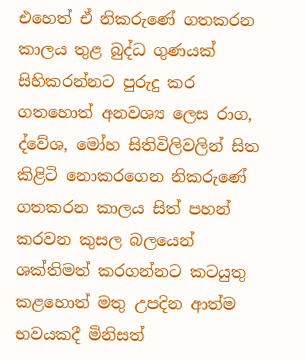එහෙත් ඒ නිකරුණේ ගතකරන කාලය තුළ බුද්ධ ගුණයක් සිහිකරන්නට පුරුදු කර ගතහොත් අනවශ්‍ය ලෙස රාග, ද්වේශ, මෝහ සිතිවිලිවලින් සිත කිළිටි නොකරගෙන නිකරුණේ ගතකරන කාලය සිත් පහන් කරවන කුසල බලයෙන් ශක්තිමත් කරගන්නට කටයුතු කළහොත් මතු උපදින ආත්ම භවයකදී මිනිසත්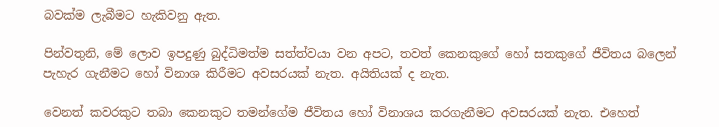බවක්ම ලැබීමට හැකිවනු ඇත.

පින්වතුනි, මේ ලොව ඉපදුණු බුද්ධිමත්ම සත්ත්වයා වන අපට, තවත් කෙනකුගේ හෝ සතකුගේ ජීවිතය බලෙන් පැහැර ගැනීමට හෝ විනාශ කිරීමට අවසරයක් නැත. අයිතියක් ද නැත.

වෙනත් කවරකුට තබා කෙනකුට තමන්ගේම ජීවිතය හෝ විනාශය කරගැනීමට අවසරයක් නැත. එහෙත්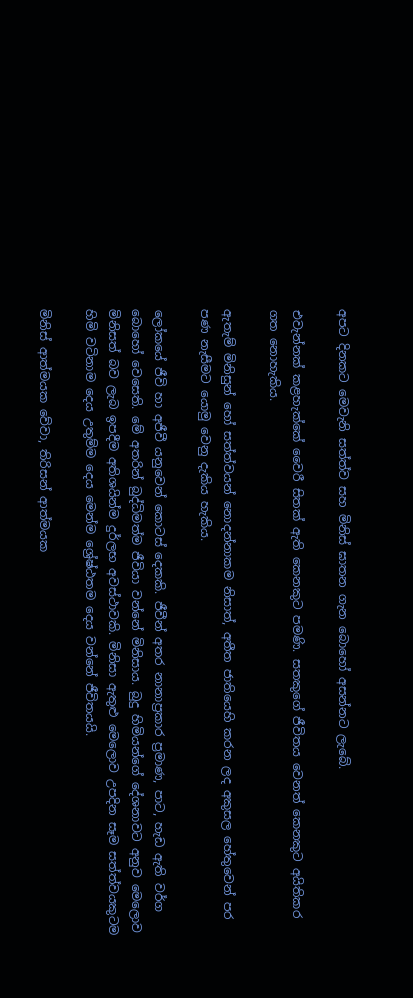අපට දිනකට මෙවැනි සත්ත්ව සහ මිනිස් ඝාතන ගැන බොහෝ අසන්නට ලැබේ.

එවැන්නක් කළහැක්කේ වෛරී සිතක් ඇති කෙනකුට පමණි. සතකුගේ ජීවිතය වෙනත් කෙනකුට අයිතිකර ගත නොහැකිය.

ඇතැම් මිනිසුන් හෝ සත්ත්වයන් නොදන්නාකම නිසාත්, අතීත ජාතියෙහි කරන ලද අකුසල හේතුවෙන් පර පණ නැසීමට යොමු වෙනු දැකිය හැකිය.

ලෝකයේ ජීවි හා අජීවී යනුවෙන් කොටස් දෙකකි. ජීවීන් අතර නානාප්‍රකාර ප්‍රමාණ, පාට, හැඩ ඇති වර්ග බොහෝ වෙසෙති. මේ අතරින් බුද්ධිමත්ම ජීවියා වන්නේ මිනිසාය. බුදු හිමියන්ගේ දේශනාවට අනුව මෙලොව මිනිසත් බව ලැබ ඉපදීම අතිශයින්ම දුර්ලභ අවස්ථාවකි. මිනිසා ඇතුළු මෙලොව උපදින සෑම සත්ත්වයකුටම හිමි වටිනාම දෙය උතුම්ම දෙය මෙන්ම ශ්‍රේෂ්ඨතම දෙය වන්නේ ජීවිතයයි.

මිනිස් ආත්මයක වේවා, තිරිසන් ආත්මයක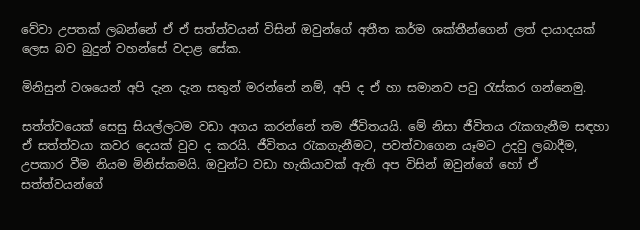වේවා උපතක් ලබන්නේ ඒ ඒ සත්ත්වයන් විසින් ඔවුන්ගේ අතීත කර්ම ශක්තීන්ගෙන් ලත් දායාදයක් ලෙස බව බුදුන් වහන්සේ වදාළ සේක.

මිනිසුන් වශයෙන් අපි දැන දැන සතුන් මරන්නේ නම්, අපි ද ඒ හා සමානව පවු රැස්කර ගන්නෙමු.

සත්ත්වයෙක් සෙසු සියල්ලටම වඩා අගය කරන්නේ තම ජීවිතයයි. මේ නිසා ජීවිතය රැකගැනීම සඳහා ඒ සත්ත්වයා කවර දෙයක් වුව ද කරයි. ජීවිතය රැකගැනීමට, පවත්වාගෙන යෑමට උදවු ලබාදීම, උපකාර වීම නියම මිනිස්කමයි. ඔවුන්ට වඩා හැකියාවක් ඇති අප විසින් ඔවුන්ගේ හෝ ඒ සත්ත්වයන්ගේ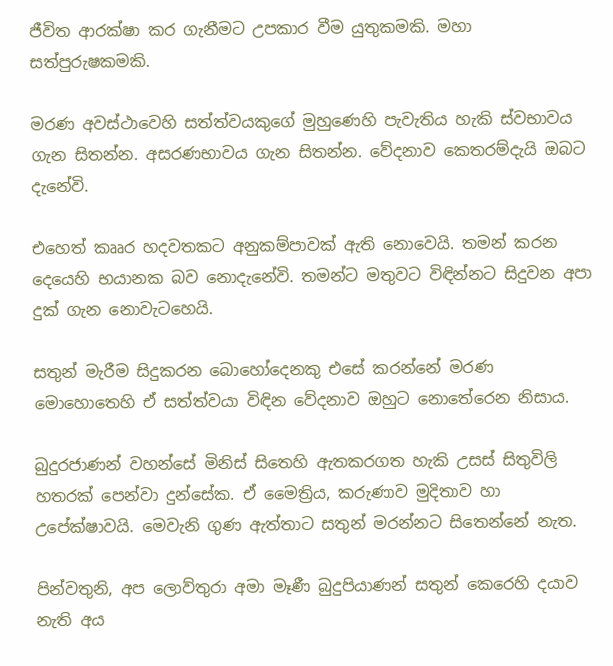ජීවිත ආරක්ෂා කර ගැනීමට උපකාර වීම යුතුකමකි. මහා සත්පුරුෂකමකි.

මරණ අවස්ථාවෙහි සත්ත්වයකුගේ මුහුණෙහි පැවැතිය හැකි ස්වභාවය ගැන සිතන්න. අසරණභාවය ගැන සිතන්න. වේදනාව කෙතරම්දැයි ඔබට දැනේවි.

එහෙත් කෲර හදවතකට අනුකම්පාවක් ඇති නොවෙයි. තමන් කරන දෙයෙහි භයානක බව නොදැනේවි. තමන්ට මතුවට විඳින්නට සිදුවන අපා දුක් ගැන නොවැටහෙයි.

සතුන් මැරීම සිදුකරන බොහෝදෙනකු එසේ කරන්නේ මරණ මොහොතෙහි ඒ සත්ත්වයා විඳින වේදනාව ඔහුට නොතේරෙන නිසාය.

බුදුරජාණන් වහන්සේ මිනිස් සිතෙහි ඇතකරගත හැකි උසස් සිතුවිලි හතරක් පෙන්වා දුන්සේක. ඒ මෛත්‍රිය, කරුණාව මුදිතාව හා උපේක්ෂාවයි. මෙවැනි ගුණ ඇත්තාට සතුන් මරන්නට සිතෙන්නේ නැත.

පින්වතුනි, අප ලොව්තුරා අමා මෑණී බුදුපියාණන් සතුන් කෙරෙහි දයාව නැති අය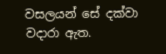වසලයන් සේ දක්වා වදාරා ඇත.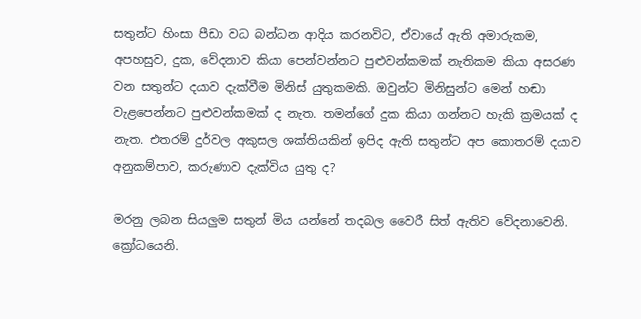සතුන්ට හිංසා පීඩා වධ බන්ධන ආදිය කරනවිට, ඒවායේ ඇති අමාරුකම, අපහසුව, දුක, වේදනාව කියා පෙන්වන්නට පුළුවන්කමක් නැතිකම කියා අසරණ වන සතුන්ට දයාව දැක්වීම මිනිස් යුතුකමකි. ඔවුන්ට මිනිසුන්ට මෙන් හඬා වැළපෙන්නට පුළුවන්කමක් ද නැත. තමන්ගේ දුක කියා ගන්නට හැකි ක්‍රමයක් ද නැත. එතරම් දුර්වල අකුසල ශක්තියකින් ඉපිද ඇති සතුන්ට අප කොතරම් දයාව අනුකම්පාව, කරුණාව දැක්විය යුතු ද?

මරනු ලබන සියලුම සතුන් මිය යන්නේ තදබල වෛරී සිත් ඇතිව වේදනාවෙනි. ක්‍රෝධයෙනි.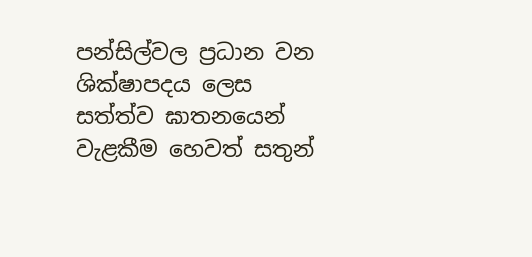පන්සිල්වල ප්‍රධාන වන ශික්ෂාපදය ලෙස සත්ත්ව ඝාතනයෙන් වැළකීම හෙවත් සතුන්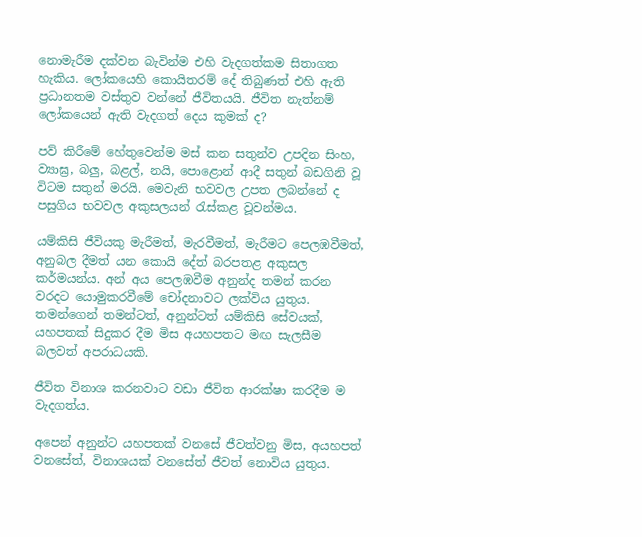නොමැරීම දක්වන බැවින්ම එහි වැදගත්කම සිතාගත හැකිය. ලෝකයෙහි කොයිතරම් දේ තිබුණත් එහි ඇති ප්‍රධානතම වස්තුව වන්නේ ජීවිතයයි. ජීවිත නැත්නම් ලෝකයෙන් ඇති වැදගත් දෙය කුමක් ද?

පව් කිරීමේ හේතුවෙන්ම මස් කන සතුන්ව උපදින සිංහ, ව්‍යාඝ්‍ර, බලු, බළල්, නයි, පොළොන් ආදී සතුන් බඩගිනි වූ විටම සතුන් මරයි. මෙවැනි භවවල උපත ලබන්නේ ද පසුගිය භවවල අකුසලයන් රැස්කළ වූවන්මය.

යම්කිසි ජීවියකු මැරීමත්, මැරවීමත්, මැරීමට පෙලඹවීමත්, අනුබල දීමත් යන කොයි දේත් බරපතළ අකුසල කර්මයන්ය. අන් අය පෙලඹවීම අනුන්ද තමන් කරන වරදට යොමුකරවීමේ චෝදනාවට ලක්විය යුතුය. තමන්ගෙන් තමන්ටත්, අනුන්ටත් යම්කිසි සේවයක්, යහපතක් සිදුකර දීම මිස අයහපතට මඟ සැලසීම බලවත් අපරාධයකි.

ජීවිත විනාශ කරනවාට වඩා ජීවිත ආරක්ෂා කරදීම ම වැදගත්ය.

අපෙන් අනුන්ට යහපතක් වනසේ ජීවත්වනු මිස, අයහපත් වනසේත්, විනාශයක් වනසේත් ජීවත් නොවිය යුතුය.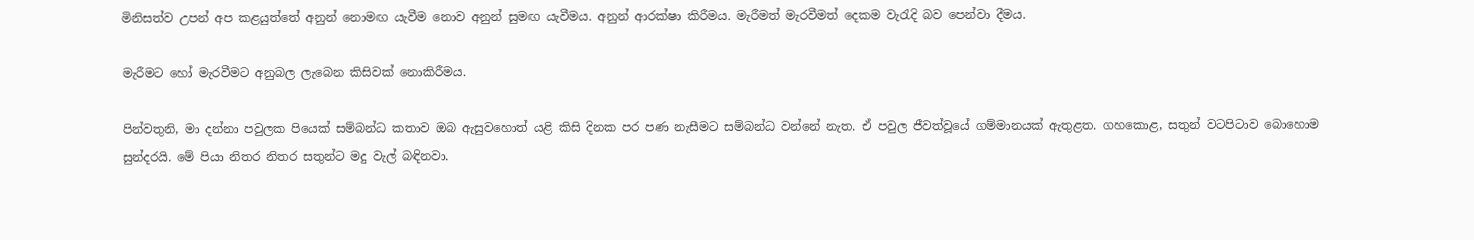මිනිසත්ව උපන් අප කළයුත්තේ අනුන් නොමඟ යැවීම නොව අනුන් සුමඟ යැවීමය. අනුන් ආරක්ෂා කිරීමය. මැරීමත් මැරවීමත් දෙකම වැරැදි බව පෙන්වා දීමය.

මැරීමට හෝ මැරවීමට අනුබල ලැබෙන කිසිවක් නොකිරීමය.

පින්වතුනි, මා දන්නා පවුලක පියෙක් සම්බන්ධ කතාව ඔබ ඇසුවහොත් යළි කිසි දිනක පර පණ නැසීමට සම්බන්ධ වන්නේ නැත. ඒ පවුල ජීවත්වූයේ ගම්මානයක් ඇතුළත. ගහකොළ, සතුන් වටපිටාව බොහොම සුන්දරයි. මේ පියා නිතර නිතර සතුන්ට මදු වැල් බඳිනවා.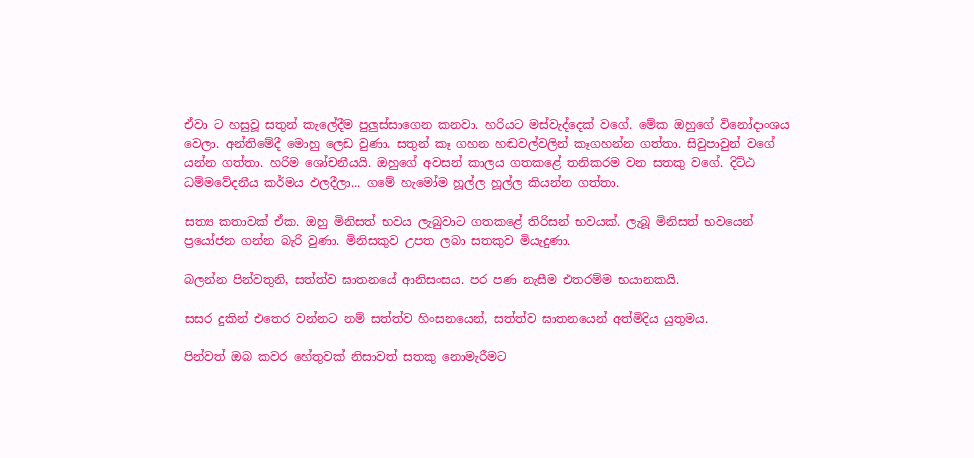ඒවා ට හසුවූ සතුන් කැලේදීම පුලුස්සාගෙන කනවා. හරියට මස්වැද්දෙක් වගේ. මේක ඔහුගේ විනෝදාංශය වෙලා. අන්තිමේදී මොහු ලෙඩ වුණා. සතුන් කෑ ගහන හඬවල්වලින් කෑගහන්න ගත්තා. සිවුපාවුන් වගේ යන්න ගත්තා. හරිම ශෝචනීයයි. ඔහුගේ අවසන් කාලය ගතකළේ තනිකරම වන සතකු වගේ. දිට්ඨ ධම්මවේදනීය කර්මය ඵලදීලා... ගමේ හැමෝම හූල්ල හූල්ල කියන්න ගත්තා.

සත්‍ය කතාවක් ඒක. ඔහු මිනිසත් භවය ලැබුවාට ගතකළේ තිරිසන් භවයක්. ලැබූ මිනිසත් භවයෙන් ප්‍රයෝජන ගන්න බැරි වුණා. මිනිසකුව උපත ලබා සතකුව මියැදුණා.

බලන්න පින්වතුනි, සත්ත්ව ඝාතනයේ ආනිසංසය. පර පණ නැසීම එතරම්ම භයානකයි.

සසර දුකින් එතෙර වන්නට නම් සත්ත්ව හිංසනයෙන්, සත්ත්ව ඝාතනයෙන් අත්මිදිය යුතුමය.

පින්වත් ඔබ කවර හේතුවක් නිසාවත් සතකු නොමැරීමට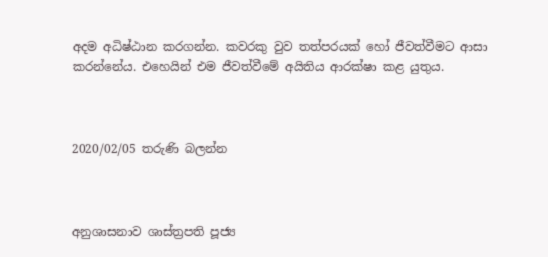අදම අධිෂ්ඨාන කරගන්න. කවරකු වුව තත්පරයක් හෝ ජීවත්වීමට ආසා කරන්නේය. එහෙයින් එම ජීවත්වීමේ අයිතිය ආරක්ෂා කළ යුතුය.



2020/02/05 තරුණි බලන්න



අනුශාසනාව ශාස්ත්‍රපති පූජ්‍ය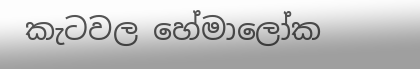කැටවල හේමාලෝක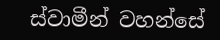ස්වාමීන් වහන්සේ